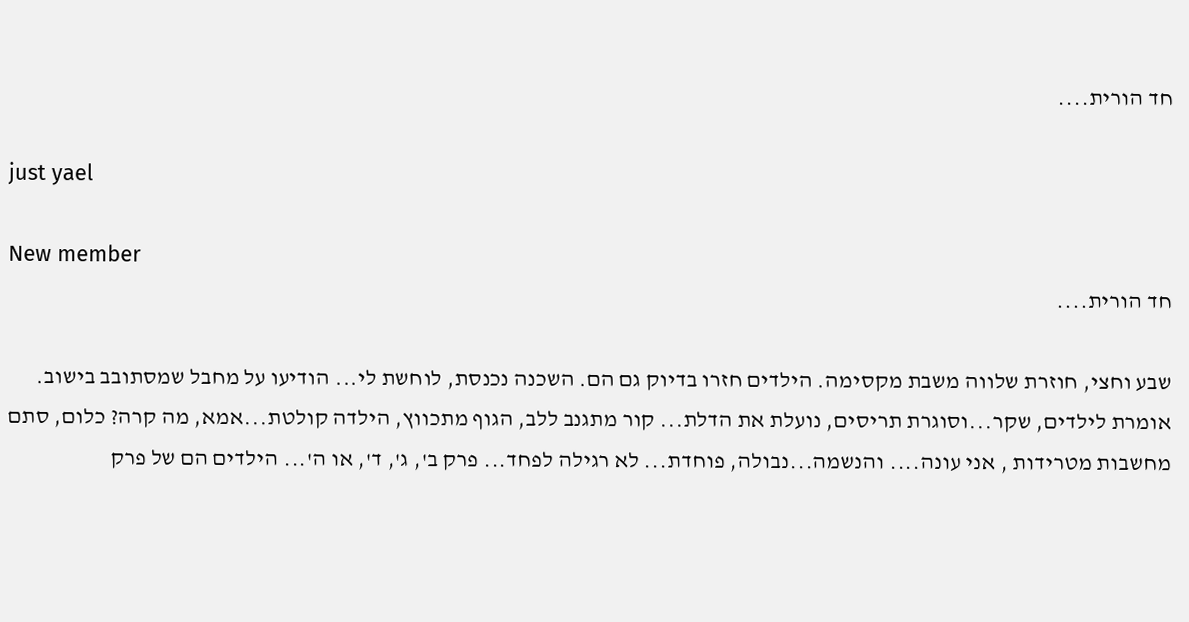חד הורית....

just yael

New member
חד הורית....

שבע וחצי, חוזרת שלווה משבת מקסימה. הילדים חזרו בדיוק גם הם. השכנה נכנסת, לוחשת לי... הודיעו על מחבל שמסתובב בישוב. אומרת לילדים, שקר...וסוגרת תריסים, נועלת את הדלת... קור מתגנב ללב, הגוף מתכווץ, הילדה קולטת...אמא, מה קרה? כלום, סתם מחשבות מטרידות , אני עונה.... והנשמה...נבולה, פוחדת... לא רגילה לפחד... פרק ב', ג', ד', או ה'... הילדים הם של פרק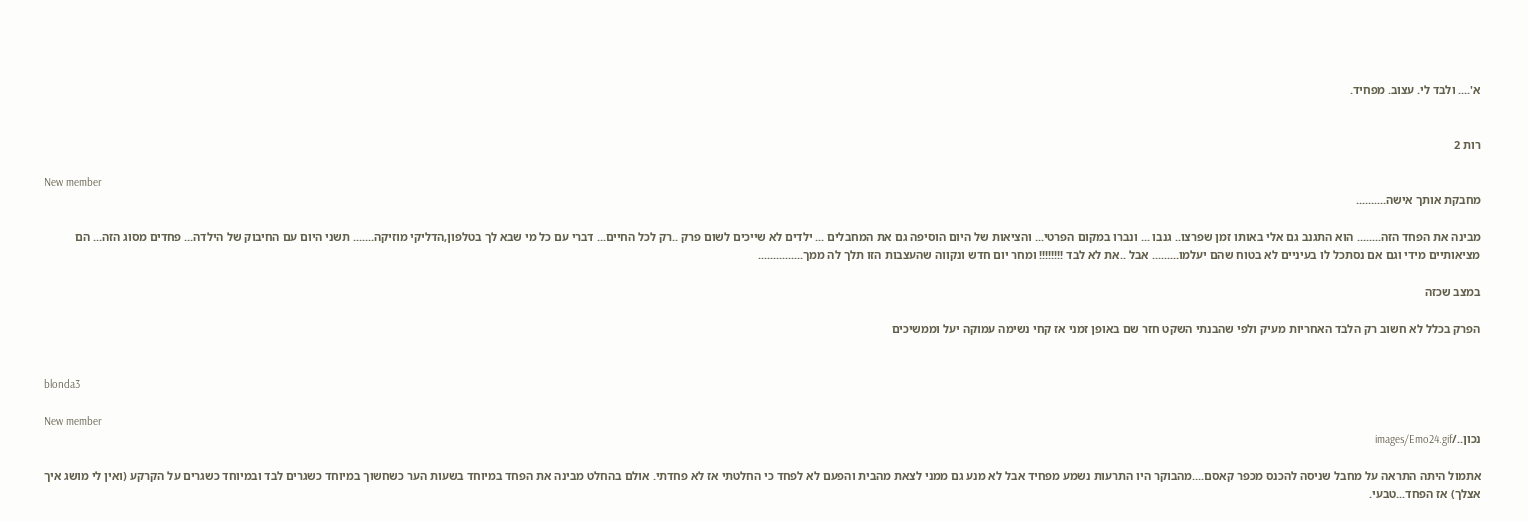א'.... ולבד לי. עצוב. מפחיד.


רות 2

New member
מחבקת אותך אישה..........

מבינה את הפחד הזה........ הוא התגנב גם אלי באותו זמן שפרצו.. גנבו ... ונברו במקום הפרטי... והציאות של היום הוסיפה גם את המחבלים ... ילדים לא שייכים לשום פרק ..רק לכל החיים... דברי עם כל מי שבא לך בטלפון,הדליקי מוזיקה....... תשני היום עם החיבוק של הילדה... פחדים מסוג הזה... הם מציאותיים מידי וגם אם נסתכל לו בעיניים לא בטוח שהם יעלמו......... אבל ..את לא לבד !!!!!!!! ומחר יום חדש ונקווה שהעצבות הזו תלך לה ממך...............

במצב שכזה

הפרק בכלל לא חשוב רק הלבד האחריות מעיק ולפי שהבנתי השקט חזר שם באופן זמני אז קחי נשימה עמוקה יעל וממשיכים


blonda3

New member
נכון../images/Emo24.gif

אתמול היתה התראה על מחבל שניסה להכנס מכפר קאסם....מהבוקר היו התרעות נשמע מפחיד אבל לא מנע גם ממני לצאת מהבית והפעם לא לפחד כי החלטתי אז לא פחדתי. אולם בהחלט מבינה את הפחד במיוחד בשעות הער כשחשוך במיוחד כשגרים לבד ובמיוחד כשגרים על הקרקע (ואין לי מושג איך אצלך) אז הפחד...טבעי.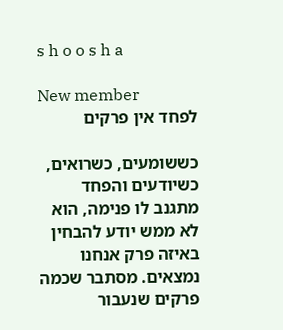s h o o s h a

New member
לפחד אין פרקים

כששומעים, כשרואים, כשיודעים והפחד מתגנב לו פנימה, הוא לא ממש יודע להבחין באיזה פרק אנחנו נמצאים. מסתבר שכמה פרקים שנעבור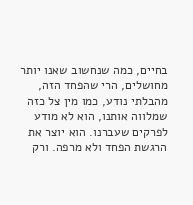בחיים, כמה שנחשוב שאנו יותר מחושלים, הרי שהפחד הזה, מהבלתי נודע, כמו מין צל כזה שמלווה אותנו, הוא לא מודע לפרקים שעברנו. הוא יוצר את הרגשת הפחד ולא מרפה. ורק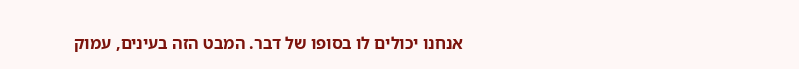אנחנו יכולים לו בסופו של דבר. המבט הזה בעינים, עמוק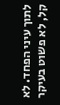לתוך עיני הפחד. לא קל, לא פשוט בעיקר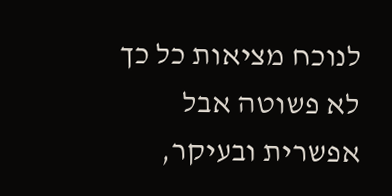לנוכח מציאות כל כך לא פשוטה אבל אפשרית ובעיקר,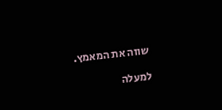שווה את המאמץ.

למעלה